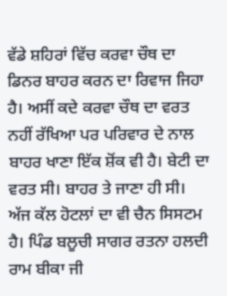ਵੱਡੇ ਸ਼ਹਿਰਾਂ ਵਿੱਚ ਕਰਵਾ ਚੌਥ ਦਾ ਡਿਨਰ ਬਾਹਰ ਕਰਨ ਦਾ ਰਿਵਾਜ ਜਿਹਾ ਹੈ। ਅਸੀਂ ਕਦੇ ਕਰਵਾ ਚੌਥ ਦਾ ਵਰਤ ਨਹੀਂ ਰੱਖਿਆ ਪਰ ਪਰਿਵਾਰ ਦੇ ਨਾਲ ਬਾਹਰ ਖਾਣਾ ਇੱਕ ਸ਼ੋਂਕ ਵੀ ਹੈ। ਬੇਟੀ ਦਾ ਵਰਤ ਸੀ। ਬਾਹਰ ਤੇ ਜਾਣਾ ਹੀ ਸੀ। ਅੱਜ ਕੱਲ ਹੋਟਲਾਂ ਦਾ ਵੀ ਚੈਨ ਸਿਸਟਮ ਹੈ। ਪਿੰਡ ਬਲੂਚੀ ਸਾਗਰ ਰਤਨਾ ਹਲਦੀ ਰਾਮ ਬੀਕਾ ਜੀ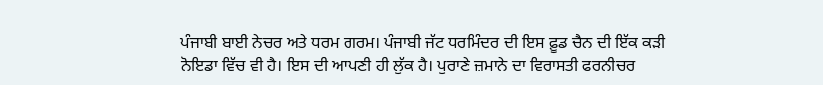ਪੰਜਾਬੀ ਬਾਈ ਨੇਚਰ ਅਤੇ ਧਰਮ ਗਰਮ। ਪੰਜਾਬੀ ਜੱਟ ਧਰਮਿੰਦਰ ਦੀ ਇਸ ਫ਼ੂਡ ਚੈਨ ਦੀ ਇੱਕ ਕੜੀ ਨੋਇਡਾ ਵਿੱਚ ਵੀ ਹੈ। ਇਸ ਦੀ ਆਪਣੀ ਹੀ ਲੁੱਕ ਹੈ। ਪੁਰਾਣੇ ਜ਼ਮਾਨੇ ਦਾ ਵਿਰਾਸਤੀ ਫਰਨੀਚਰ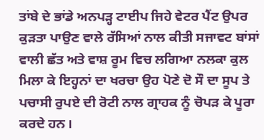ਤਾਂਬੇ ਦੇ ਭਾਂਡੇ ਅਨਪੜ੍ਹ ਟਾਈਪ ਜਿਹੇ ਵੇਟਰ ਪੈਂਟ ਉਪਰ ਕੁੜਤਾ ਪਾਉਣ ਵਾਲੇ ਰੱਸਿਆਂ ਨਾਲ ਕੀਤੀ ਸਜਾਵਟ ਬਾਂਸਾਂ ਵਾਲੀ ਛੱਤ ਅਤੇ ਵਾਸ਼ ਰੂਮ ਵਿਚ ਲਗਿਆ ਨਲਕਾ ਕੁਲ ਮਿਲਾ ਕੇ ਇਹ੍ਹਨਾਂ ਦਾ ਖਰਚਾ ਉਹ ਪੋਣੇ ਦੋ ਸੌ ਦਾ ਸੂਪ ਤੇ ਪਚਾਸੀ ਰੁਪਏ ਦੀ ਰੋਟੀ ਨਾਲ ਗ੍ਰਾਹਕ ਨੂੰ ਚੋਪੜ ਕੇ ਪੂਰਾ ਕਰਦੇ ਹਨ।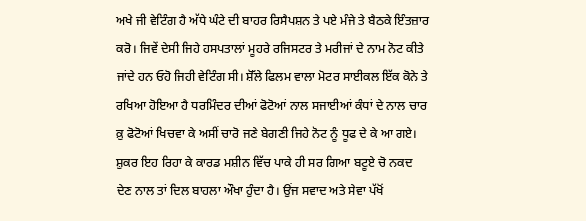ਅਖੇ ਜੀ ਵੇਟਿੰਗ ਹੈ ਅੱਧੇ ਘੰਟੇ ਦੀ ਬਾਹਰ ਰਿਸੈਪਸ਼ਨ ਤੇ ਪਏ ਮੰਜੇ ਤੇ ਬੈਠਕੇ ਇੰਤਜ਼ਾਰ ਕਰੋ। ਜਿਵੇਂ ਦੇਸੀ ਜਿਹੇ ਹਸਪਤਾਲਾਂ ਮੂਹਰੇ ਰਜਿਸਟਰ ਤੇ ਮਰੀਜਾਂ ਦੇ ਨਾਮ ਨੋਟ ਕੀਤੇ ਜਾਂਦੇ ਹਨ ਓਹੋ ਜਿਹੀ ਵੇਟਿੰਗ ਸੀ। ਸ਼ੋੱਲੇ ਫਿਲਮ ਵਾਲਾ ਮੋਟਰ ਸਾਈਕਲ ਇੱਕ ਕੋਨੇ ਤੇ ਰਖਿਆ ਹੋਇਆ ਹੈ ਧਰਮਿੰਦਰ ਦੀਆਂ ਫੋਟੋਆਂ ਨਾਲ ਸਜਾਈਆਂ ਕੰਧਾਂ ਦੇ ਨਾਲ ਚਾਰ ਕ਼ੁ ਫੋਟੋਆਂ ਖਿਚਵਾ ਕੇ ਅਸੀਂ ਚਾਰੋ ਜਣੇ ਬੇਗਣੀ ਜਿਹੇ ਨੋਟ ਨੂੰ ਧੂਫ ਦੇ ਕੇ ਆ ਗਏ। ਸ਼ੁਕਰ ਇਹ ਰਿਹਾ ਕੇ ਕਾਰਡ ਮਸ਼ੀਨ ਵਿੱਚ ਪਾਕੇ ਹੀ ਸਰ ਗਿਆ ਬਟੂਏ ਚੋ ਨਕਦ ਦੇਣ ਨਾਲ ਤਾਂ ਦਿਲ ਬਾਹਲਾ ਔਖਾ ਹੁੰਦਾ ਹੈ। ਉਂਜ ਸਵਾਦ ਅਤੇ ਸੇਵਾ ਪੱਖੋਂ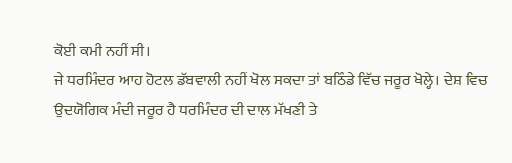ਕੋਈ ਕਮੀ ਨਹੀਂ ਸੀ।
ਜੇ ਧਰਮਿੰਦਰ ਆਹ ਹੋਟਲ ਡੱਬਵਾਲੀ ਨਹੀਂ ਖੋਲ ਸਕਦਾ ਤਾਂ ਬਠਿੰਡੇ ਵਿੱਚ ਜਰੂਰ ਖੋਲ੍ਹੇ। ਦੇਸ਼ ਵਿਚ ਉਦਯੋਗਿਕ ਮੰਦੀ ਜਰੂਰ ਹੈ ਧਰਮਿੰਦਰ ਦੀ ਦਾਲ ਮੱਖਣੀ ਤੇ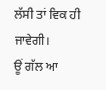ਲੱਸੀ ਤਾਂ ਵਿਕ ਹੀ ਜਾਵੇਗੀ।
ਊਂ ਗੱਲ ਆ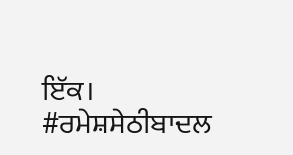ਇੱਕ।
#ਰਮੇਸ਼ਸੇਠੀਬਾਦਲ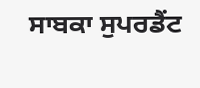ਸਾਬਕਾ ਸੁਪਰਡੈਂਟ